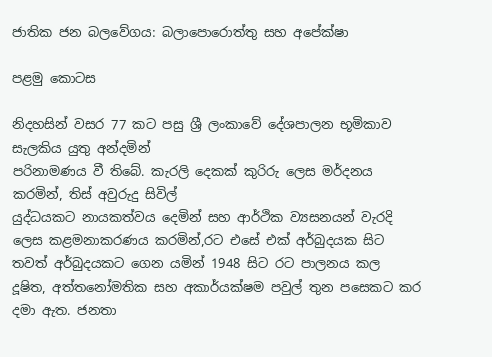ජාතික ජන බලවේගය: බලාපොරොත්තු සහ අපේක්ෂා

පළමු කොටස

නිදහසින් වසර 77 කට පසු ශ්‍රී ලංකාවේ දේශපාලන භූමිකාව සැලකිය යුතු අන්දමින්
පරිනාමණය වී තිබේ. කැරලි දෙකක් කුරිරු ලෙස මර්දනය කරමින්, තිස් අවුරුදු සිවිල්
යුද්ධයකට නායකත්වය දෙමින් සහ ආර්ථික ව්‍යසනයන් වැරදි ලෙස කළමනාකරණය කරමින්,රට එසේ එක් අර්බුදයක සිට තවත් අර්බුදයකට ගෙන යමින් 1948 සිට රට පාලනය කල
දූෂිත, අත්තනෝමතික සහ අකාර්යක්ෂම පවුල් තුන පසෙකට කර දමා ඇත. ජනතා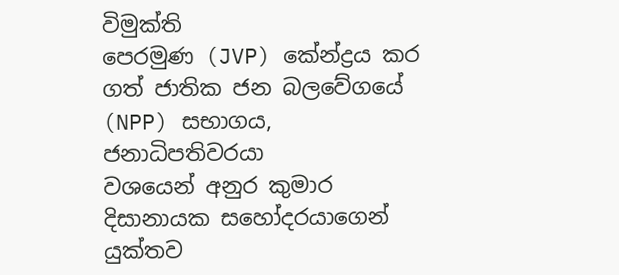විමුක්ති
පෙරමුණ (JVP) කේන්ද්‍රය කර ගත් ජාතික ජන බලවේගයේ (NPP) සභාගය, ජනාධිපතිවරයා
වශයෙන් අනුර කුමාර දිසානායක සහෝදරයාගෙන් යුක්තව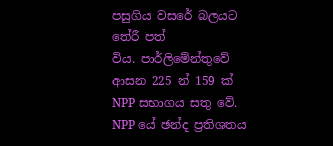පසුගිය වසරේ බලයට තේරී පත්
විය. පාර්ලිමේන්තුවේ ආසන 225 න් 159 ක් NPP සභාගය සතු වේ. NPP යේ ඡන්ද ප්‍රතිශතය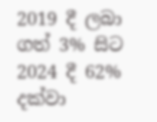2019 දී ලබා ගත් 3% සිට 2024 දී 62% දක්වා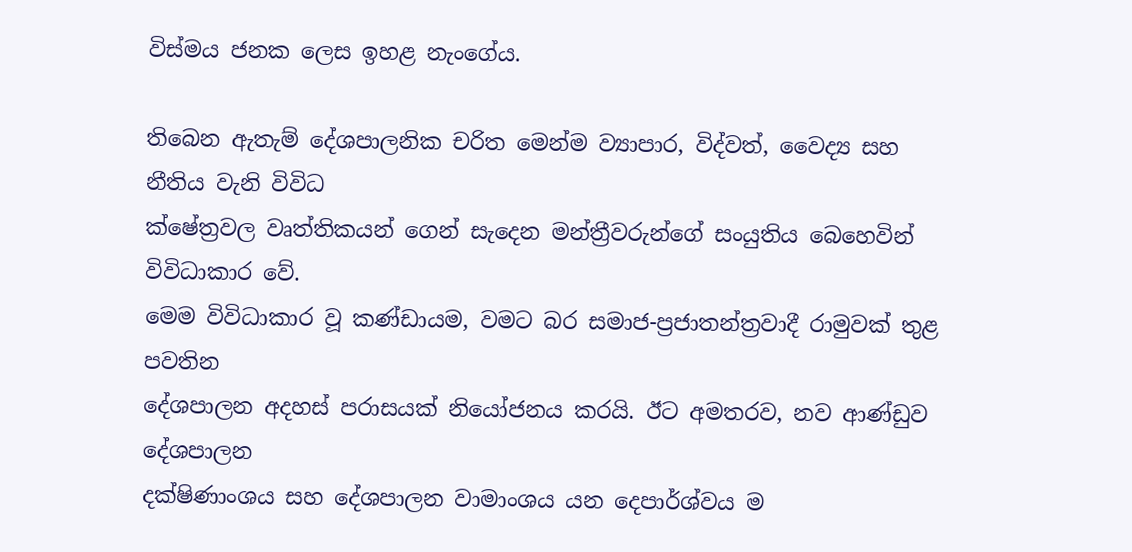විස්මය ජනක ලෙස ඉහළ නැංගේය.

තිබෙන ඇතැම් දේශපාලනික චරිත මෙන්ම ව්‍යාපාර, විද්වත්, වෛද්‍ය සහ නීතිය වැනි විවිධ
ක්ෂේත්‍රවල වෘත්තිකයන් ගෙන් සැදෙන මන්ත්‍රීවරුන්ගේ සංයුතිය බෙහෙවින් විවිධාකාර වේ.
මෙම විවිධාකාර වූ කණ්ඩායම, වමට බර සමාජ-ප්‍රජාතන්ත්‍රවාදී රාමුවක් තුළ පවතින
දේශපාලන අදහස් පරාසයක් නියෝජනය කරයි. ඊට අමතරව, නව ආණ්ඩුව දේශපාලන
දක්ෂිණාංශය සහ දේශපාලන වාමාංශය යන දෙපාර්ශ්වය ම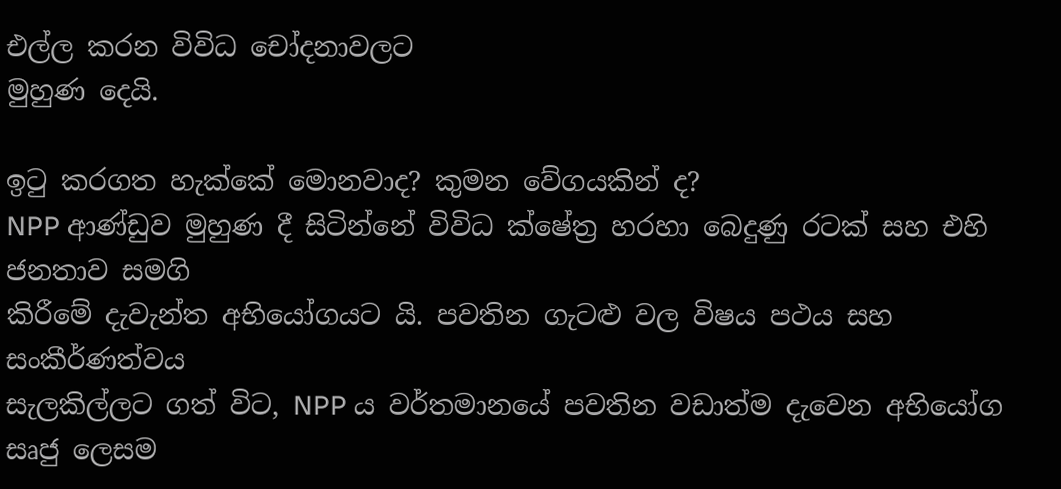එල්ල කරන විවිධ චෝදනාවලට
මුහුණ දෙයි.

ඉටු කරගත හැක්කේ මොනවාද? කුමන වේගයකින් ද?
NPP ආණ්ඩුව මුහුණ දී සිටින්නේ විවිධ ක්ෂේත්‍ර හරහා බෙදුණු රටක් සහ එහි ජනතාව සමගි
කිරීමේ දැවැන්ත අභියෝගයට යි. පවතින ගැටළු වල විෂය පථය සහ සංකීර්ණත්වය
සැලකිල්ලට ගත් විට, NPP ය වර්තමානයේ පවතින වඩාත්ම දැවෙන අභියෝග සෘජු ලෙසම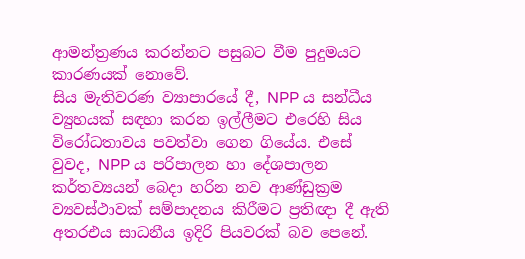ආමන්ත්‍රණය කරන්නට පසුබට වීම පුදුමයට කාරණයක් නොවේ.
සිය මැතිවරණ ව්‍යාපාරයේ දී, NPP ය සන්ධීය ව්‍යුහයක් සඳහා කරන ඉල්ලීමට එරෙහි සිය
විරෝධතාවය පවත්වා ගෙන ගියේය. එසේ වුවද, NPP ය පරිපාලන හා දේශපාලන
කර්තව්‍යයන් බෙදා හරින නව ආණ්ඩුක්‍රම ව්‍යවස්ථාවක් සම්පාදනය කිරීමට ප්‍රතිඥා දී ඇති අතරඑය සාධනීය ඉදිරි පියවරක් බව පෙනේ.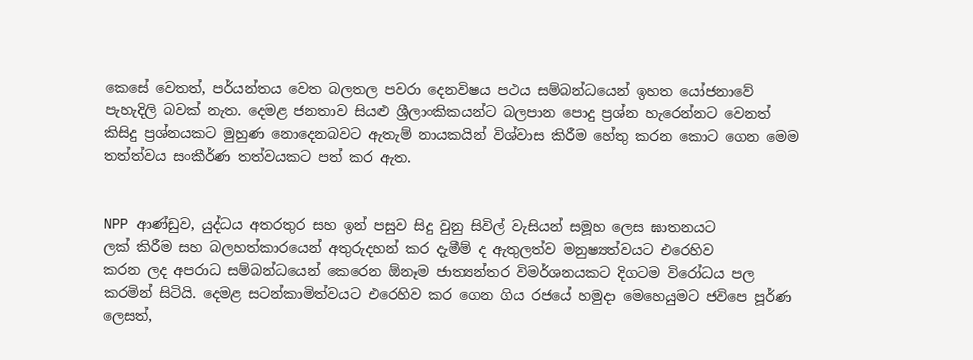කෙසේ වෙතත්, පර්යන්තය වෙත බලතල පවරා දෙනවිෂය පථය සම්බන්ධයෙන් ඉහත යෝජනාවේ පැහැදිලි බවක් නැත. දෙමළ ජනතාව සියළු ශ්‍රීලාංකිකයන්ට බලපාන පොදු ප්‍රශ්න හැරෙන්නට වෙනත් කිසිදු ප්‍රශ්නයකට මුහුණ නොදෙනබවට ඇතැම් නායකයින් විශ්වාස කිරීම හේතු කරන කොට ගෙන මෙම තත්ත්වය සංකීර්ණ තත්වයකට පත් කර ඇත.


NPP ආණ්ඩුව, යුද්ධය අතරතුර සහ ඉන් පසුව සිදු වුනු සිවිල් වැසියන් සමූහ ලෙස ඝාතනයට
ලක් කිරීම සහ බලහත්කාරයෙන් අතුරුදහන් කර දැමීම් ද ඇතුලත්ව මනුෂ්‍යත්වයට එරෙහිව
කරන ලද අපරාධ සම්බන්ධයෙන් කෙරෙන ඕනෑම ජාත්‍යන්තර විමර්ශනයකට දිගටම විරෝධය පල කරමින් සිටියි. දෙමළ සටන්කාමිත්වයට එරෙහිව කර ගෙන ගිය රජයේ හමුදා මෙහෙයුමට ජවිපෙ පූර්ණ ලෙසත්,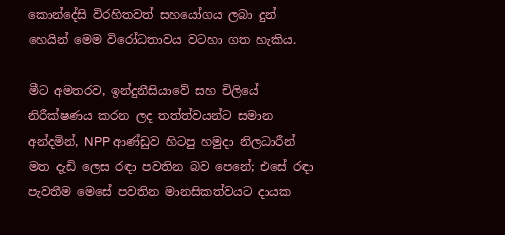කොන්දේසි විරහිතවත් සහයෝගය ලබා දුන් හෙයින් මෙම විරෝධතාවය වටහා ගත හැකිය.

මීට අමතරව, ඉන්දුනීසියාවේ සහ චිලියේ නිරීක්ෂණය කරන ලද තත්ත්වයන්ට සමාන
අන්දමින්, NPP ආණ්ඩුව හිටපු හමුදා නිලධාරීන් මත දැඩි ලෙස රඳා පවතින බව පෙනේ; එසේ රඳා පැවතීම මෙසේ පවතින මානසිකත්වයට දායක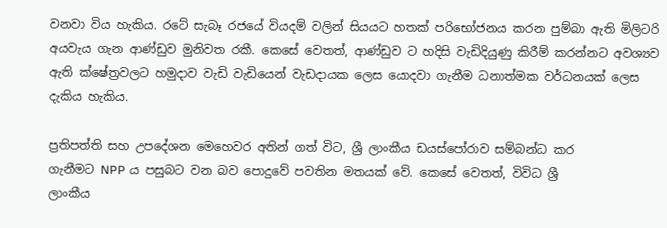වනවා විය හැකිය. රටේ සැබෑ රජයේ වියදම් වලින් සියයට හතක් පරිභෝජනය කරන පුම්බා ඇති මිලිටරි අයවැය ගැන ආණ්ඩුව මුනිවත රකී. කෙසේ වෙතත්, ආණ්ඩුව ට හදිසි වැඩිදියුණු කිරීම් කරන්නට අවශ්‍යව ඇති ක්ෂේත්‍රවලට හමුදාව වැඩි වැඩියෙන් වැඩදායක ලෙස යොදවා ගැනීම ධනාත්මක වර්ධනයක් ලෙස දැකිය හැකිය.

ප්‍රතිපත්ති සහ උපදේශන මෙහෙවර අතින් ගත් විට, ශ්‍රී ලාංකීය ඩයස්පෝරාව සම්බන්ධ කර
ගැනීමට NPP ය පසුබට වන බව පොදුවේ පවතින මතයක් වේ. කෙසේ වෙතත්, විවිධ ශ්‍රී
ලාංකීය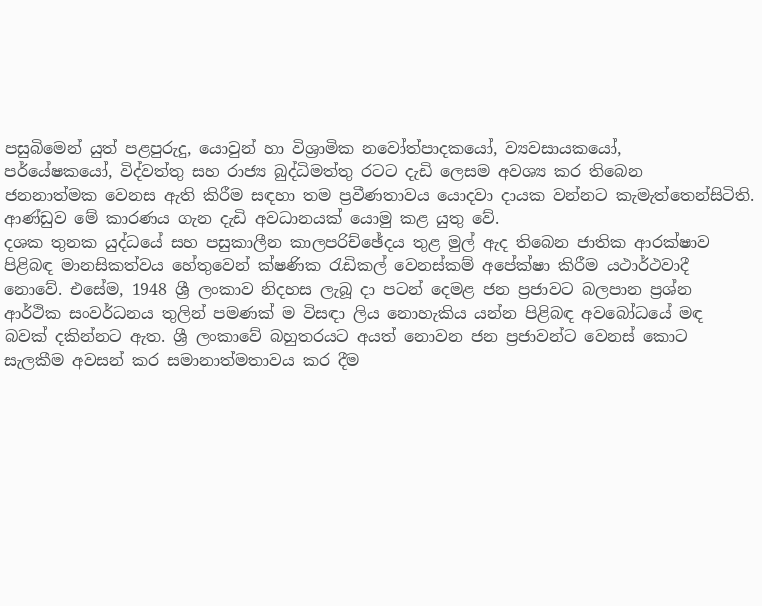පසුබිමෙන් යුත් පළපුරුදු, යොවුන් හා විශ්‍රාමික නවෝත්පාදකයෝ, ව්‍යවසායකයෝ,
පර්යේෂකයෝ, විද්වත්තු සහ රාජ්‍ය බුද්ධිමත්තු රටට දැඩි ලෙසම අවශ්‍ය කර තිබෙන
ජනනාත්මක වෙනස ඇති කිරීම සඳහා තම ප්‍රවීණතාවය යොදවා දායක වන්නට කැමැත්තෙන්සිටිති. ආණ්ඩුව මේ කාරණය ගැන දැඩි අවධානයක් යොමු කළ යුතු වේ.
දශක තුනක යුද්ධයේ සහ පසුකාලීන කාලපරිච්ඡේදය තුළ මුල් ඇද තිබෙන ජාතික ආරක්ෂාව
පිළිබඳ මානසිකත්වය හේතුවෙන් ක්ෂණික රැඩිකල් වෙනස්කම් අපේක්ෂා කිරීම යථාර්ථවාදී
නොවේ. එසේම, 1948 ශ්‍රී ලංකාව නිදහස ලැබූ දා පටන් දෙමළ ජන ප්‍රජාවට බලපාන ප්‍රශ්න
ආර්ථික සංවර්ධනය තුලින් පමණක් ම විසඳා ලිය නොහැකිය යන්න පිළිබඳ අවබෝධයේ මඳ
බවක් දකින්නට ඇත. ශ්‍රී ලංකාවේ බහුතරයට අයත් නොවන ජන ප්‍රජාවන්ට වෙනස් කොට
සැලකීම අවසන් කර සමානාත්මතාවය කර දීම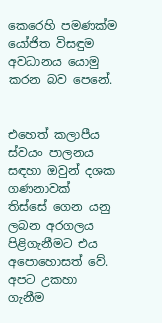කෙරෙහි පමණක්ම යෝජිත විසඳුම අවධානය යොමු කරන බව පෙනේ.


එහෙත් කලාපීය ස්වයං පාලනය සඳහා ඔවුන් දශක ගණනාවක්
තිස්සේ ගෙන යනු ලබන අරගලය පිළිගැනීමට එය අපොහොසත් වේ.
අපට උකහා ගැනීම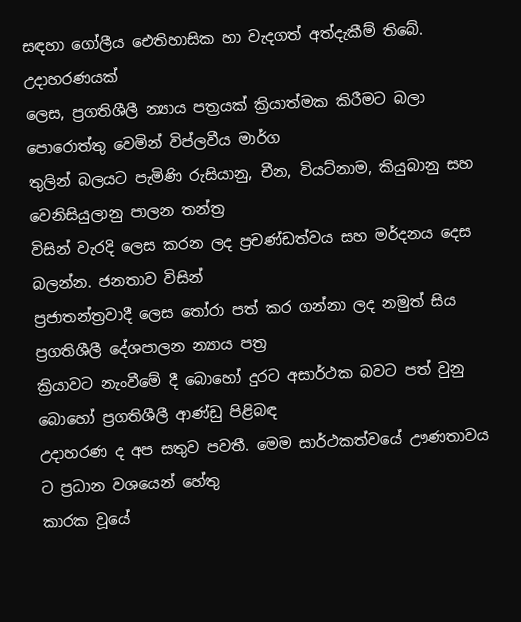සඳහා ගෝලීය ඓතිහාසික හා වැදගත් අත්දැකීම් තිබේ. උදාහරණයක්
ලෙස, ප්‍රගතිශීලී න්‍යාය පත්‍රයක් ක්‍රියාත්මක කිරීමට බලා පොරොත්තු වෙමින් විප්ලවීය මාර්ග
තුලින් බලයට පැමිණි රුසියානු, චීන, වියට්නාම, කියුබානු සහ වෙනිසියුලානු පාලන තන්ත්‍ර
විසින් වැරදි ලෙස කරන ලද ප්‍රචණ්ඩත්වය සහ මර්දනය දෙස බලන්න. ජනතාව විසින්
ප්‍රජාතන්ත්‍රවාදී ලෙස තෝරා පත් කර ගන්නා ලද නමුත් සිය ප්‍රගතිශීලී දේශපාලන න්‍යාය පත්‍ර
ක්‍රියාවට නැංවීමේ දී බොහෝ දුරට අසාර්ථක බවට පත් වුනු බොහෝ ප්‍රගතිශීලී ආණ්ඩු පිළිබඳ
උදාහරණ ද අප සතුව පවතී. මෙම සාර්ථකත්වයේ ඌණතාවය ට ප්‍රධාන වශයෙන් හේතු
කාරක වූයේ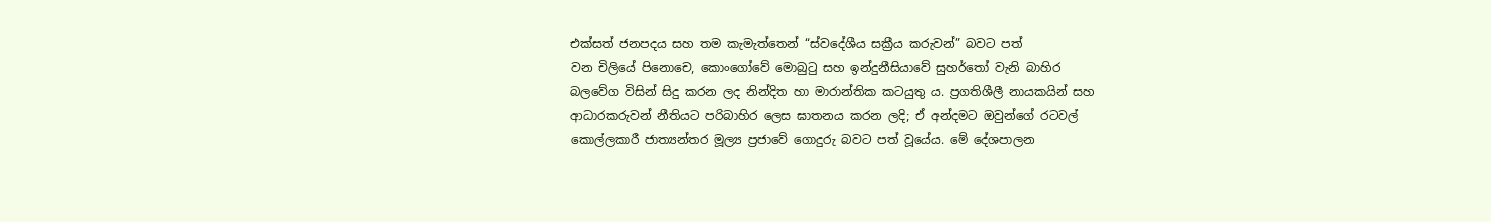එක්සත් ජනපදය සහ තම කැමැත්තෙන් “ස්වදේශීය සක්‍රීය කරුවන්” බවට පත්
වන චිලියේ පිනොචෙ, කොංගෝවේ මොබුටු සහ ඉන්දුනීසියාවේ සුහර්තෝ වැනි බාහිර
බලවේග විසින් සිදු කරන ලද නින්දිත හා මාරාන්තික කටයුතු ය. ප්‍රගතිශීලී නායකයින් සහ
ආධාරකරුවන් නීතියට පරිබාහිර ලෙස ඝාතනය කරන ලදි; ඒ අන්දමට ඔවුන්ගේ රටවල්
කොල්ලකාරී ජාත්‍යන්තර මූල්‍ය ප්‍රජාවේ ගොදුරු බවට පත් වූයේය. මේ දේශපාලන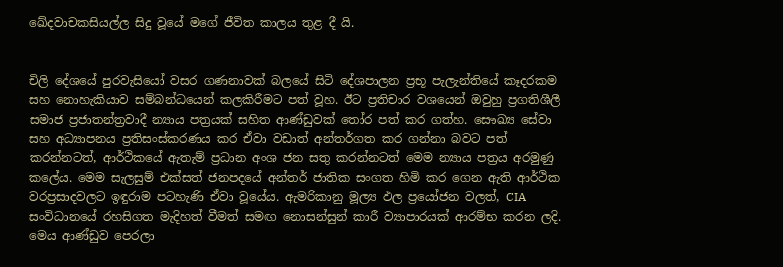ඛේදවාචකසියල්ල සිදු වූයේ මගේ ජීවිත කාලය තුළ දී යි.


චිලි දේශයේ පුරවැසියෝ වසර ගණනාවක් බලයේ සිටි දේශපාලන ප්‍රභූ පැලැන්තියේ කෑදරකම
සහ නොහැකියාව සම්බන්ධයෙන් කලකිරීමට පත් වූහ. ඊට ප්‍රතිචාර වශයෙන් ඔවුහු ප්‍රගතිශීලී
සමාජ ප්‍රජාතන්ත්‍රවාදී න්‍යාය පත්‍රයක් සහිත ආණ්ඩුවක් තෝර පත් කර ගත්හ. සෞඛ්‍ය සේවා
සහ අධ්‍යාපනය ප්‍රතිසංස්කරණය කර ඒවා වඩාත් අන්තර්ගත කර ගන්නා බවට පත්
කරන්නටත්, ආර්ථිකයේ ඇතැම් ප්‍රධාන අංශ ජන සතු කරන්නටත් මෙම න්‍යාය පත්‍රය අරමුණු
කලේය. මෙම සැලසුම් එක්සත් ජනපදයේ අන්තර් ජාතික සංගත හිමි කර ගෙන ඇති ආර්ථික
වරප්‍රසාදවලට ඉඳුරාම පටහැණි ඒවා වූයේය. ඇමරිකානු මූල්‍ය ඵල ප්‍රයෝජන වලත්, CIA
සංවිධානයේ රහසිගත මැදිහත් වීමත් සමඟ නොසන්සුන් කාරී ව්‍යාපාරයක් ආරම්භ කරන ලදි.
මෙය ආණ්ඩුව පෙරලා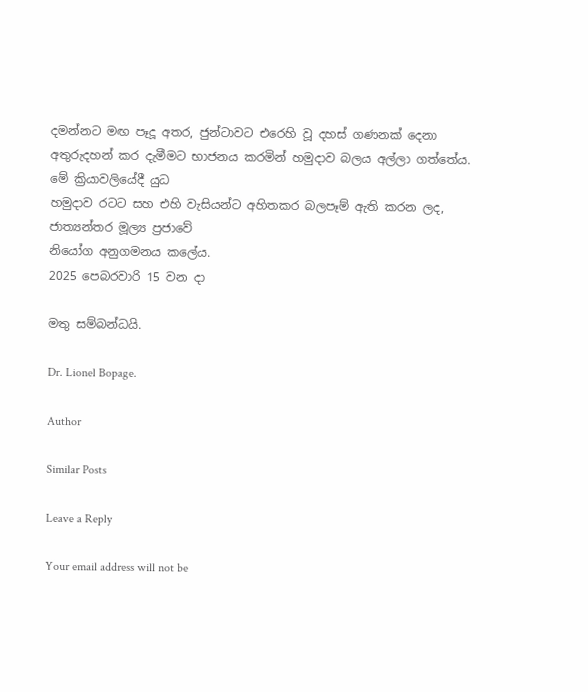දමන්නට මඟ පෑදූ අතර, ජුන්ටාවට එරෙහි වූ දහස් ගණනක් දෙනා
අතුරුදහන් කර දැමීමට භාජනය කරමින් හමුදාව බලය අල්ලා ගත්තේය. මේ ක්‍රියාවලියේදී යුධ
හමුදාව රටට සහ එහි වැසියන්ට අහිතකර බලපෑම් ඇති කරන ලද, ජාත්‍යන්තර මූල්‍ය ප්‍රජාවේ
නියෝග අනුගමනය කලේය.
2025 පෙබරවාරි 15 වන දා

මතු සම්බන්ධයි.

Dr. Lionel Bopage.

Author

Similar Posts

Leave a Reply

Your email address will not be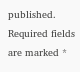published. Required fields are marked *